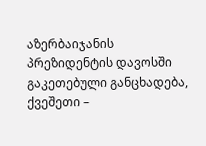აზერბაიჯანის პრეზიდენტის დავოსში გაკეთებული განცხადება, ქვეშეთი –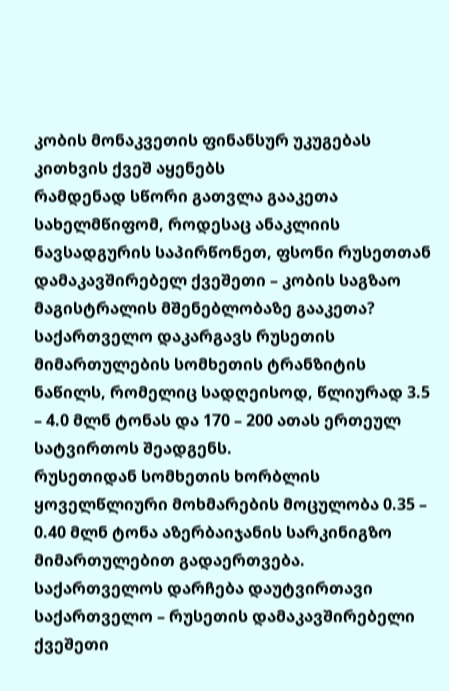კობის მონაკვეთის ფინანსურ უკუგებას კითხვის ქვეშ აყენებს
რამდენად სწორი გათვლა გააკეთა სახელმწიფომ, როდესაც ანაკლიის ნავსადგურის საპირწონეთ, ფსონი რუსეთთან დამაკავშირებელ ქვეშეთი – კობის საგზაო მაგისტრალის მშენებლობაზე გააკეთა?
საქართველო დაკარგავს რუსეთის მიმართულების სომხეთის ტრანზიტის ნაწილს, რომელიც სადღეისოდ, წლიურად 3.5 – 4.0 მლნ ტონას და 170 – 200 ათას ერთეულ სატვირთოს შეადგენს.
რუსეთიდან სომხეთის ხორბლის ყოველწლიური მოხმარების მოცულობა 0.35 – 0.40 მლნ ტონა აზერბაიჯანის სარკინიგზო მიმართულებით გადაერთვება.
საქართველოს დარჩება დაუტვირთავი საქართველო – რუსეთის დამაკავშირებელი ქვეშეთი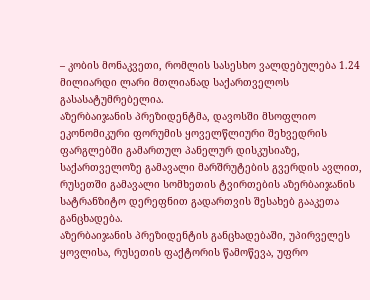– კობის მონაკვეთი, რომლის სასესხო ვალდებულება 1.24 მილიარდი ლარი მთლიანად საქართველოს გასასატუმრებელია.
აზერბაიჯანის პრეზიდენტმა, დავოსში მსოფლიო ეკონომიკური ფორუმის ყოველწლიური შეხვედრის ფარგლებში გამართულ პანელურ დისკუსიაზე, საქართველოზე გამავალი მარშრუტების გვერდის ავლით, რუსეთში გამავალი სომხეთის ტვირთების აზერბაიჯანის სატრანზიტო დერეფნით გადართვის შესახებ გააკეთა განცხადება.
აზერბაიჯანის პრეზიდენტის განცხადებაში, უპირველეს ყოვლისა, რუსეთის ფაქტორის წამოწევა, უფრო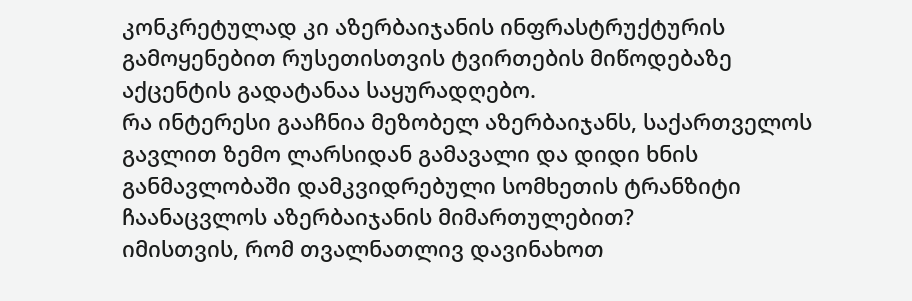კონკრეტულად კი აზერბაიჯანის ინფრასტრუქტურის გამოყენებით რუსეთისთვის ტვირთების მიწოდებაზე აქცენტის გადატანაა საყურადღებო.
რა ინტერესი გააჩნია მეზობელ აზერბაიჯანს, საქართველოს გავლით ზემო ლარსიდან გამავალი და დიდი ხნის განმავლობაში დამკვიდრებული სომხეთის ტრანზიტი ჩაანაცვლოს აზერბაიჯანის მიმართულებით?
იმისთვის, რომ თვალნათლივ დავინახოთ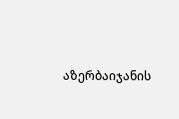აზერბაიჯანის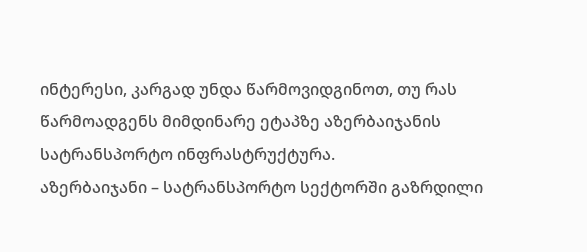ინტერესი, კარგად უნდა წარმოვიდგინოთ, თუ რას წარმოადგენს მიმდინარე ეტაპზე აზერბაიჯანის სატრანსპორტო ინფრასტრუქტურა.
აზერბაიჯანი – სატრანსპორტო სექტორში გაზრდილი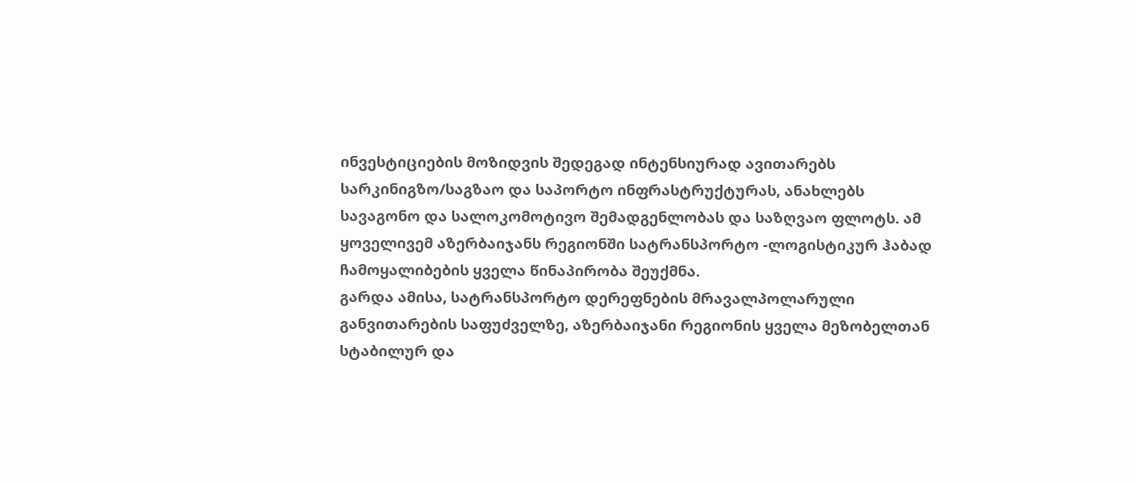ინვესტიციების მოზიდვის შედეგად ინტენსიურად ავითარებს სარკინიგზო/საგზაო და საპორტო ინფრასტრუქტურას, ანახლებს სავაგონო და სალოკომოტივო შემადგენლობას და საზღვაო ფლოტს. ამ ყოველივემ აზერბაიჯანს რეგიონში სატრანსპორტო -ლოგისტიკურ ჰაბად ჩამოყალიბების ყველა წინაპირობა შეუქმნა.
გარდა ამისა, სატრანსპორტო დერეფნების მრავალპოლარული განვითარების საფუძველზე, აზერბაიჯანი რეგიონის ყველა მეზობელთან სტაბილურ და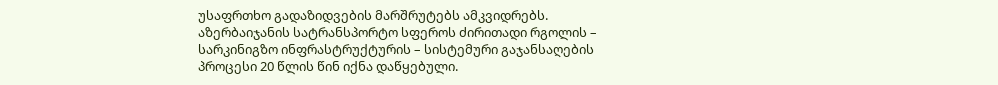უსაფრთხო გადაზიდვების მარშრუტებს ამკვიდრებს.
აზერბაიჯანის სატრანსპორტო სფეროს ძირითადი რგოლის – სარკინიგზო ინფრასტრუქტურის – სისტემური გაჯანსაღების პროცესი 20 წლის წინ იქნა დაწყებული.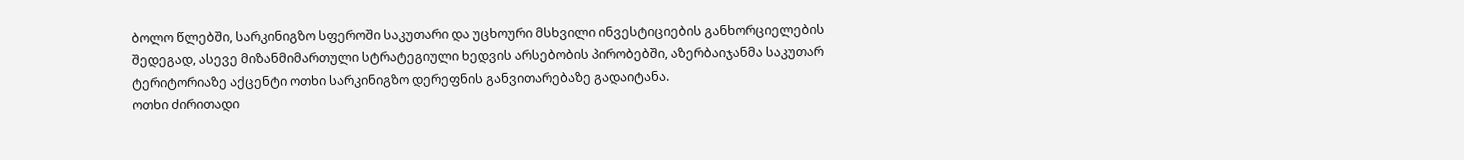ბოლო წლებში, სარკინიგზო სფეროში საკუთარი და უცხოური მსხვილი ინვესტიციების განხორციელების შედეგად, ასევე მიზანმიმართული სტრატეგიული ხედვის არსებობის პირობებში, აზერბაიჯანმა საკუთარ ტერიტორიაზე აქცენტი ოთხი სარკინიგზო დერეფნის განვითარებაზე გადაიტანა.
ოთხი ძირითადი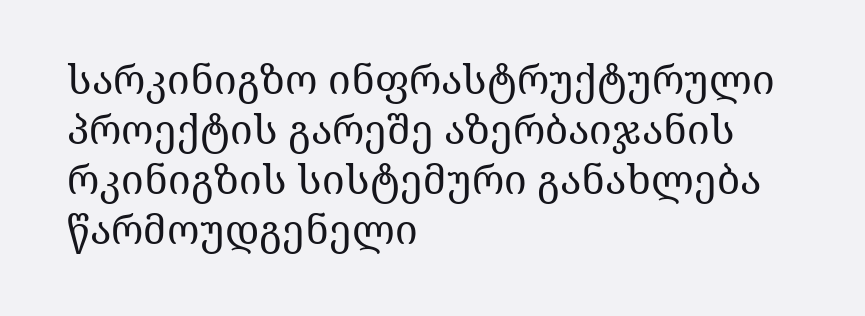სარკინიგზო ინფრასტრუქტურული პროექტის გარეშე აზერბაიჯანის რკინიგზის სისტემური განახლება წარმოუდგენელი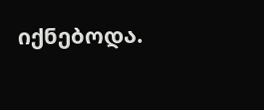იქნებოდა.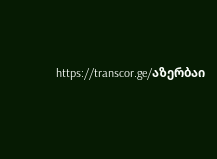https://transcor.ge/აზერბაი